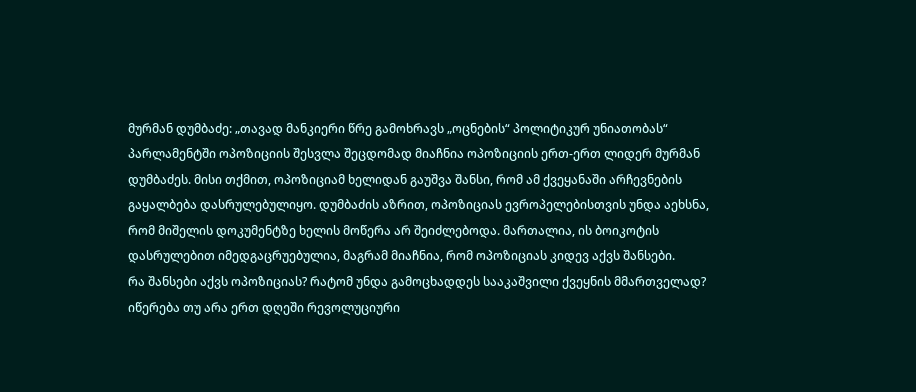მურმან დუმბაძე: „თავად მანკიერი წრე გამოხრავს „ოცნების“ პოლიტიკურ უნიათობას“
პარლამენტში ოპოზიციის შესვლა შეცდომად მიაჩნია ოპოზიციის ერთ-ერთ ლიდერ მურმან დუმბაძეს. მისი თქმით, ოპოზიციამ ხელიდან გაუშვა შანსი, რომ ამ ქვეყანაში არჩევნების გაყალბება დასრულებულიყო. დუმბაძის აზრით, ოპოზიციას ევროპელებისთვის უნდა აეხსნა, რომ მიშელის დოკუმენტზე ხელის მოწერა არ შეიძლებოდა. მართალია, ის ბოიკოტის დასრულებით იმედგაცრუებულია, მაგრამ მიაჩნია, რომ ოპოზიციას კიდევ აქვს შანსები.
რა შანსები აქვს ოპოზიციას? რატომ უნდა გამოცხადდეს სააკაშვილი ქვეყნის მმართველად? იწერება თუ არა ერთ დღეში რევოლუციური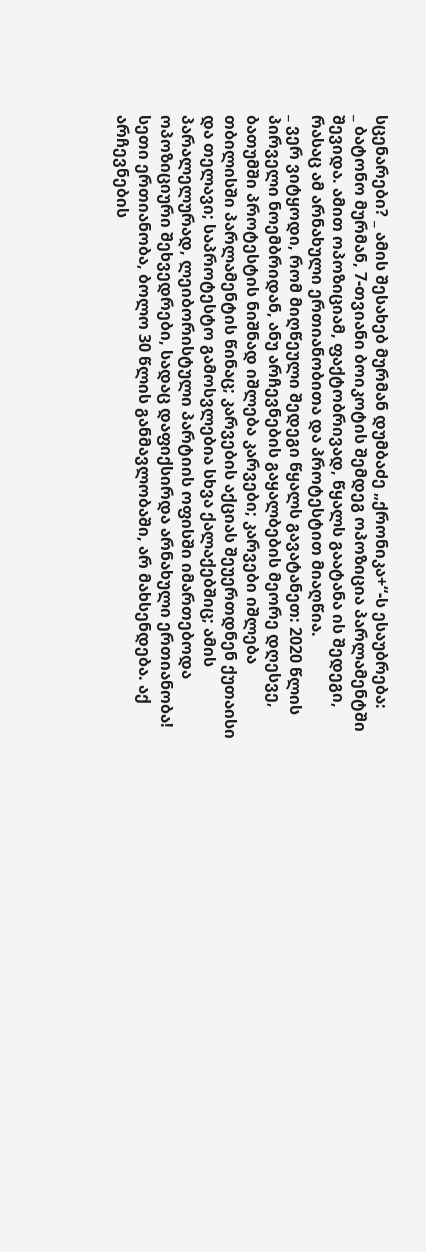სცენარები? _ ამის შესახებ მურმან დუმბაძე „ქრონიკა+“-ს ესაუბრება:
_ ბატონო მურმან, 7-თვიანი ბოიკოტის შემდეგ ოპოზიცია პარლამენტში შევიდა. ამით ოპოზიციამ, ფაქტობრივად, წყალს გაატანა ის შედეგი, რასაც ამ არნახული ერთიანობითა და პროტესტით მიაღწია.
_ ვერ ვიტყოდი, რომ მიღწეული შედეგი წყალს გავატანეთ: 2020 წლის პირველი ნოემბრიდან, ანუ არჩევნების გაყალბების მეორე დღესვე, ბათუმში პროტესტის ნიშნად იშლება კარვები; კარვები იშლება თბილისში პარლამენტის წინაც; კარვების აქციას შეუერთდნენ ქუთაისი და თელავი; საპროტესტო გამოსვლებია სხვა ქალაქებშიც; ამის პარალელურად, ლეიბორისტული პარტიის ოფისში იმართებოდა ოპოზიციური შეხვედრები, სადაც დაფიქსირდა არნახული ერთიანობა! სეთი ერთიანობა, ბოლო 30 წლის განმავლობაში, არ მახსენდება. აქ არჩევნების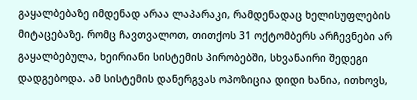გაყალბებაზე იმდენად არაა ლაპარაკი, რამდენადაც ხელისუფლების მიტაცებაზე. რომც ჩავთვალოთ, თითქოს 31 ოქტომბერს არჩევნები არ გაყალბებულა, ხეირიანი სისტემის პირობებში, სხვანაირი შედეგი დადგებოდა. ამ სისტემის დანერგვას ოპოზიცია დიდი ხანია, ითხოვს,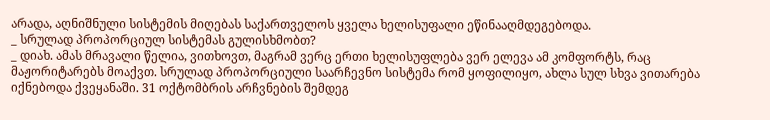არადა, აღნიშნული სისტემის მიღებას საქართველოს ყველა ხელისუფალი ეწინააღმდეგებოდა.
_ სრულად პროპორციულ სისტემას გულისხმობთ?
_ დიახ. ამას მრავალი წელია, ვითხოვთ, მაგრამ ვერც ერთი ხელისუფლება ვერ ელევა ამ კომფორტს, რაც მაჟორიტარებს მოაქვთ. სრულად პროპორციული საარჩევნო სისტემა რომ ყოფილიყო, ახლა სულ სხვა ვითარება იქნებოდა ქვეყანაში. 31 ოქტომბრის არჩვნების შემდეგ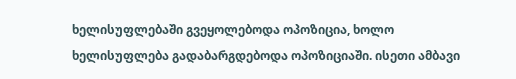ხელისუფლებაში გვეყოლებოდა ოპოზიცია, ხოლო ხელისუფლება გადაბარგდებოდა ოპოზიციაში. ისეთი ამბავი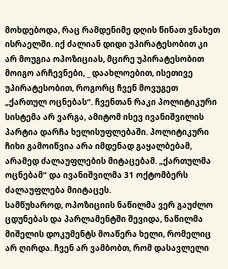მოხდებოდა, რაც რამდენიმე დღის წინათ ვნახეთ ისრაელში. იქ ძალიან დიდი უპირატესობით კი არ მოუგია ოპოზიციას, მცირე უპირატესობით მოიგო არჩევნები, _ დაახლოებით, ისეთივე უპირატესობით, როგორც ჩვენ მოვუგეთ „ქართულ ოცნებას“. ჩვენთან რაკი პოლიტიკური სისტემა არ ვარგა, ამიტომ ისევ ივანიშვილის პარტია დარჩა ხელისუფლებაში. პოლიტიკური ჩიხი გამოიწვია არა იმდენად გაყალბებამ, არამედ ძალაუფლების მიტაცებამ. „ქართულმა ოცნებამ“ და ივანიშვილმა 31 ოქტომბერს ძალაუფლება მიიტაცეს.
სამწუხაროდ, ოპოზიციის ნაწილმა ვერ გაუძლო ცდუნებას და პარლამენტში შევიდა, ნაწილმა მიშელის დოკუმენტს მოაწერა ხელი, რომელიც არ ღირდა. ჩვენ არ ვამბობთ, რომ დასავლელი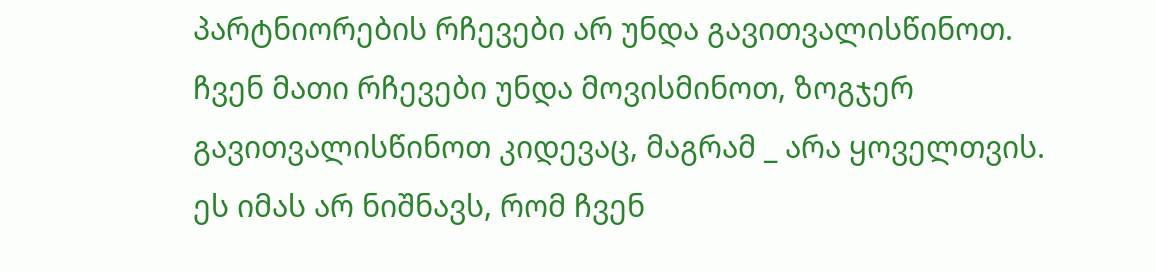პარტნიორების რჩევები არ უნდა გავითვალისწინოთ. ჩვენ მათი რჩევები უნდა მოვისმინოთ, ზოგჯერ გავითვალისწინოთ კიდევაც, მაგრამ _ არა ყოველთვის. ეს იმას არ ნიშნავს, რომ ჩვენ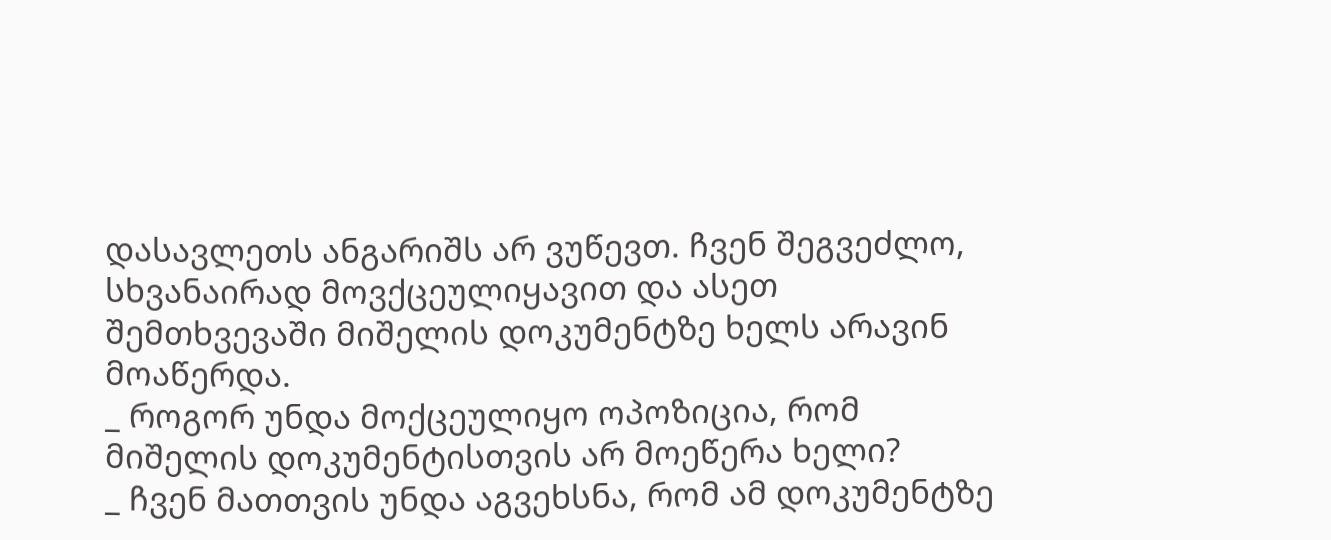დასავლეთს ანგარიშს არ ვუწევთ. ჩვენ შეგვეძლო, სხვანაირად მოვქცეულიყავით და ასეთ შემთხვევაში მიშელის დოკუმენტზე ხელს არავინ მოაწერდა.
_ როგორ უნდა მოქცეულიყო ოპოზიცია, რომ მიშელის დოკუმენტისთვის არ მოეწერა ხელი?
_ ჩვენ მათთვის უნდა აგვეხსნა, რომ ამ დოკუმენტზე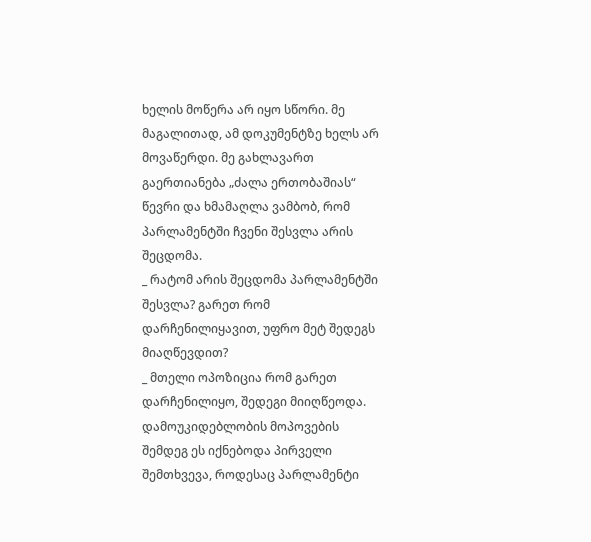ხელის მოწერა არ იყო სწორი. მე მაგალითად, ამ დოკუმენტზე ხელს არ მოვაწერდი. მე გახლავართ გაერთიანება „ძალა ერთობაშიას“ წევრი და ხმამაღლა ვამბობ, რომ პარლამენტში ჩვენი შესვლა არის შეცდომა.
_ რატომ არის შეცდომა პარლამენტში შესვლა? გარეთ რომ დარჩენილიყავით, უფრო მეტ შედეგს მიაღწევდით?
_ მთელი ოპოზიცია რომ გარეთ დარჩენილიყო, შედეგი მიიღწეოდა. დამოუკიდებლობის მოპოვების შემდეგ ეს იქნებოდა პირველი შემთხვევა, როდესაც პარლამენტი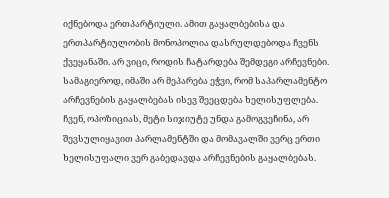იქნებოდა ერთპარტიული. ამით გაყალბებისა და ერთპარტიულობის მონოპოლია დასრულდებოდა ჩვენს ქვეყანაში. არ ვიცი, როდის ჩატარდება შემდეგი არჩევნები. სამაგიეროდ, იმაში არ მეპარება ეჭვი, რომ საპარლამენტო არჩევნების გაყალბებას ისევ შეეცდება ხელისუფლება. ჩვენ, ოპოზიციას, მეტი სიჯიუტე უნდა გამოგვეჩინა, არ შევსულიყავით პარლამენტში და მომავალში ვერც ერთი ხელისუფალი ვერ გაბედავდა არჩევნების გაყალბებას.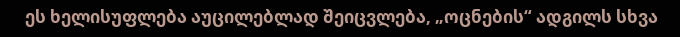ეს ხელისუფლება აუცილებლად შეიცვლება, „ოცნების“ ადგილს სხვა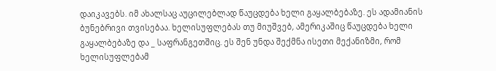დაიკავებს. იმ ახალსაც აუცილებლად წაუცდება ხელი გაყალბებაზე. ეს ადამიანის ბუნებრივი თვისებაა. ხელისუფლებას თუ მიუშვებ, ამერიკაშიც წაუცდება ხელი გაყალბებაზე და _ საფრანგეთშიც. ეს შენ უნდა შექმნა ისეთი მექანიზმი, რომ ხელისუფლებამ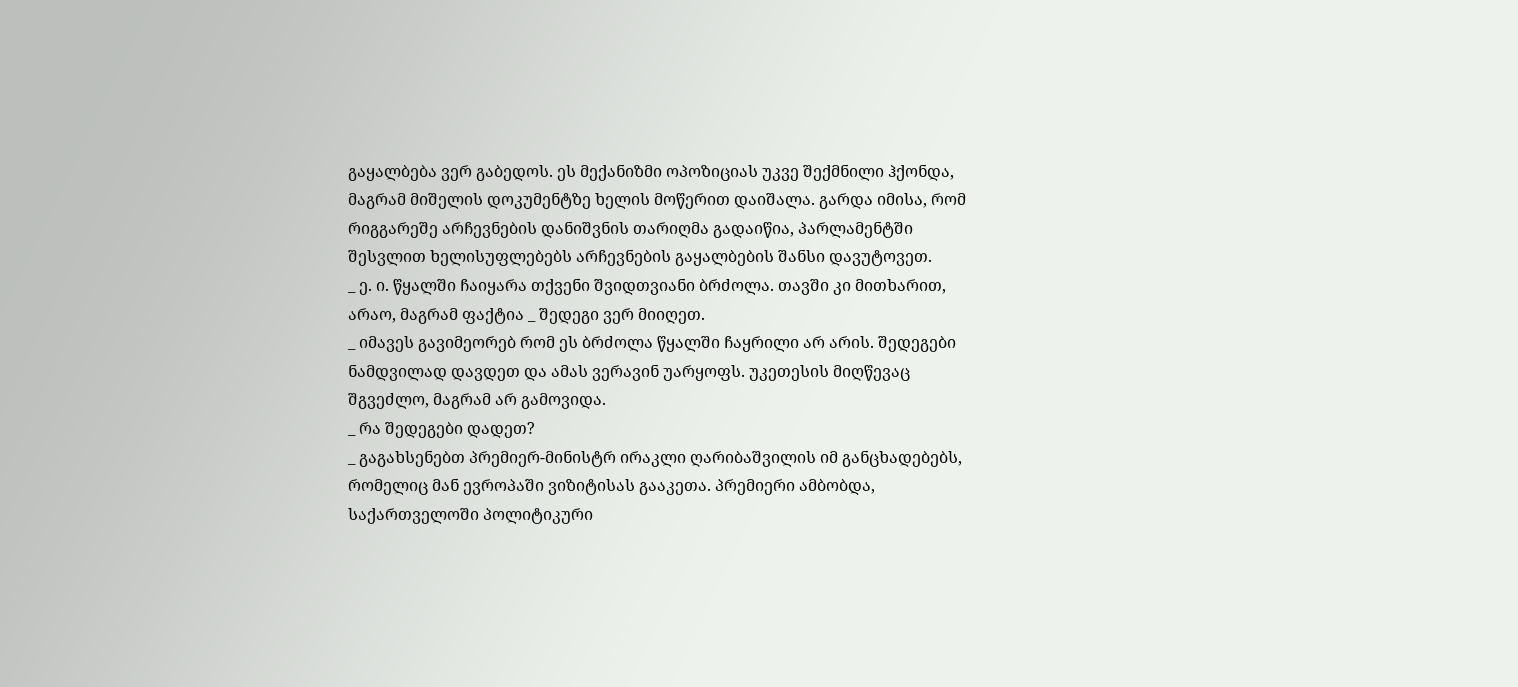გაყალბება ვერ გაბედოს. ეს მექანიზმი ოპოზიციას უკვე შექმნილი ჰქონდა, მაგრამ მიშელის დოკუმენტზე ხელის მოწერით დაიშალა. გარდა იმისა, რომ რიგგარეშე არჩევნების დანიშვნის თარიღმა გადაიწია, პარლამენტში შესვლით ხელისუფლებებს არჩევნების გაყალბების შანსი დავუტოვეთ.
_ ე. ი. წყალში ჩაიყარა თქვენი შვიდთვიანი ბრძოლა. თავში კი მითხარით, არაო, მაგრამ ფაქტია _ შედეგი ვერ მიიღეთ.
_ იმავეს გავიმეორებ რომ ეს ბრძოლა წყალში ჩაყრილი არ არის. შედეგები ნამდვილად დავდეთ და ამას ვერავინ უარყოფს. უკეთესის მიღწევაც შგვეძლო, მაგრამ არ გამოვიდა.
_ რა შედეგები დადეთ?
_ გაგახსენებთ პრემიერ-მინისტრ ირაკლი ღარიბაშვილის იმ განცხადებებს, რომელიც მან ევროპაში ვიზიტისას გააკეთა. პრემიერი ამბობდა, საქართველოში პოლიტიკური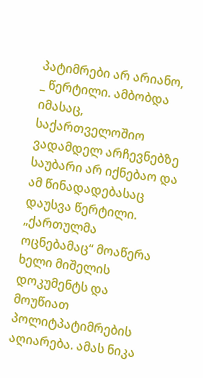პატიმრები არ არიანო, _ წერტილი. ამბობდა იმასაც, საქართველოშიო ვადამდელ არჩევნებზე საუბარი არ იქნებაო და ამ წინადადებასაც დაუსვა წერტილი. „ქართულმა ოცნებამაც“ მოაწერა ხელი მიშელის დოკუმენტს და მოუწიათ პოლიტპატიმრების აღიარება. ამას ნიკა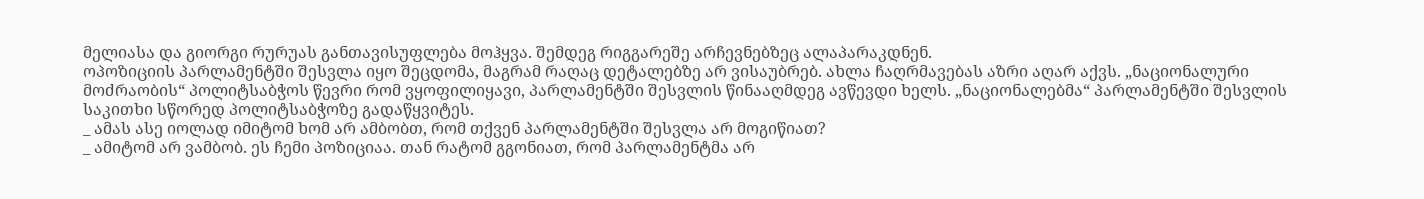მელიასა და გიორგი რურუას განთავისუფლება მოჰყვა. შემდეგ რიგგარეშე არჩევნებზეც ალაპარაკდნენ.
ოპოზიციის პარლამენტში შესვლა იყო შეცდომა, მაგრამ რაღაც დეტალებზე არ ვისაუბრებ. ახლა ჩაღრმავებას აზრი აღარ აქვს. „ნაციონალური მოძრაობის“ პოლიტსაბჭოს წევრი რომ ვყოფილიყავი, პარლამენტში შესვლის წინააღმდეგ ავწევდი ხელს. „ნაციონალებმა“ პარლამენტში შესვლის საკითხი სწორედ პოლიტსაბჭოზე გადაწყვიტეს.
_ ამას ასე იოლად იმიტომ ხომ არ ამბობთ, რომ თქვენ პარლამენტში შესვლა არ მოგიწიათ?
_ ამიტომ არ ვამბობ. ეს ჩემი პოზიციაა. თან რატომ გგონიათ, რომ პარლამენტმა არ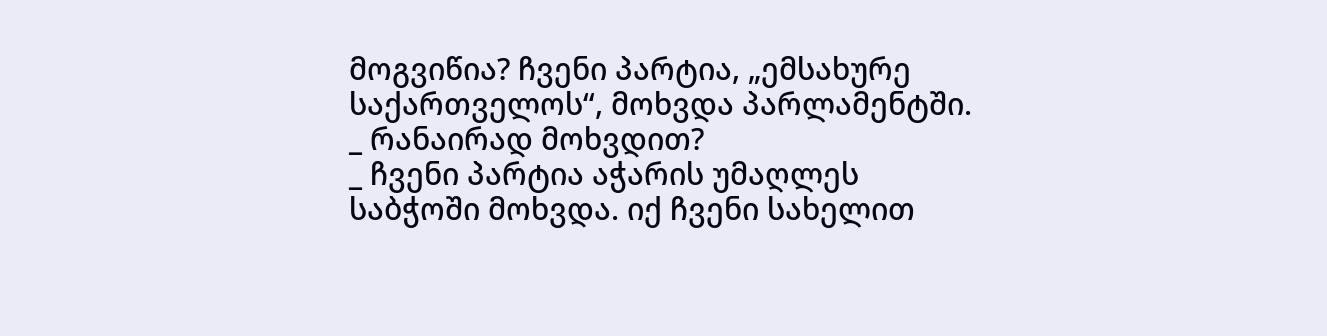მოგვიწია? ჩვენი პარტია, „ემსახურე საქართველოს“, მოხვდა პარლამენტში.
_ რანაირად მოხვდით?
_ ჩვენი პარტია აჭარის უმაღლეს საბჭოში მოხვდა. იქ ჩვენი სახელით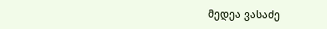მედეა ვასაძე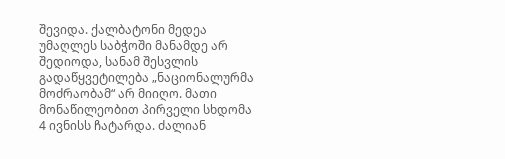შევიდა. ქალბატონი მედეა უმაღლეს საბჭოში მანამდე არ შედიოდა, სანამ შესვლის გადაწყვეტილება „ნაციონალურმა მოძრაობამ“ არ მიიღო. მათი მონაწილეობით პირველი სხდომა 4 ივნისს ჩატარდა. ძალიან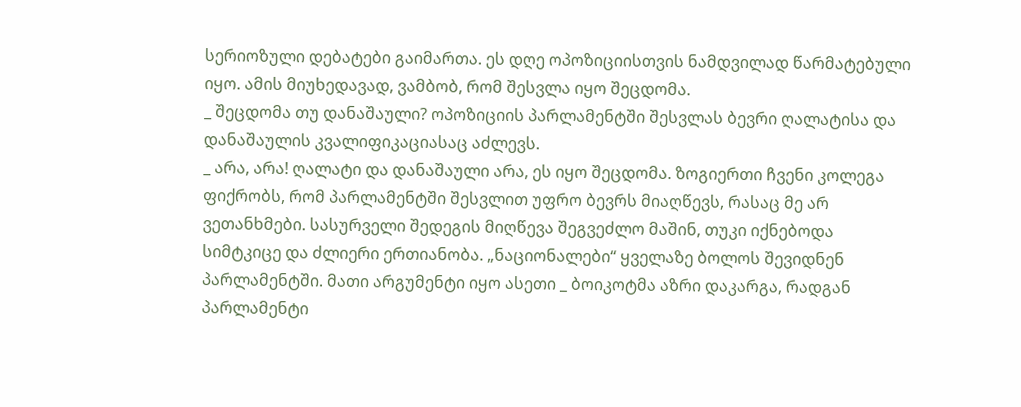სერიოზული დებატები გაიმართა. ეს დღე ოპოზიციისთვის ნამდვილად წარმატებული იყო. ამის მიუხედავად, ვამბობ, რომ შესვლა იყო შეცდომა.
_ შეცდომა თუ დანაშაული? ოპოზიციის პარლამენტში შესვლას ბევრი ღალატისა და დანაშაულის კვალიფიკაციასაც აძლევს.
_ არა, არა! ღალატი და დანაშაული არა, ეს იყო შეცდომა. ზოგიერთი ჩვენი კოლეგა ფიქრობს, რომ პარლამენტში შესვლით უფრო ბევრს მიაღწევს, რასაც მე არ ვეთანხმები. სასურველი შედეგის მიღწევა შეგვეძლო მაშინ, თუკი იქნებოდა სიმტკიცე და ძლიერი ერთიანობა. „ნაციონალები“ ყველაზე ბოლოს შევიდნენ პარლამენტში. მათი არგუმენტი იყო ასეთი _ ბოიკოტმა აზრი დაკარგა, რადგან პარლამენტი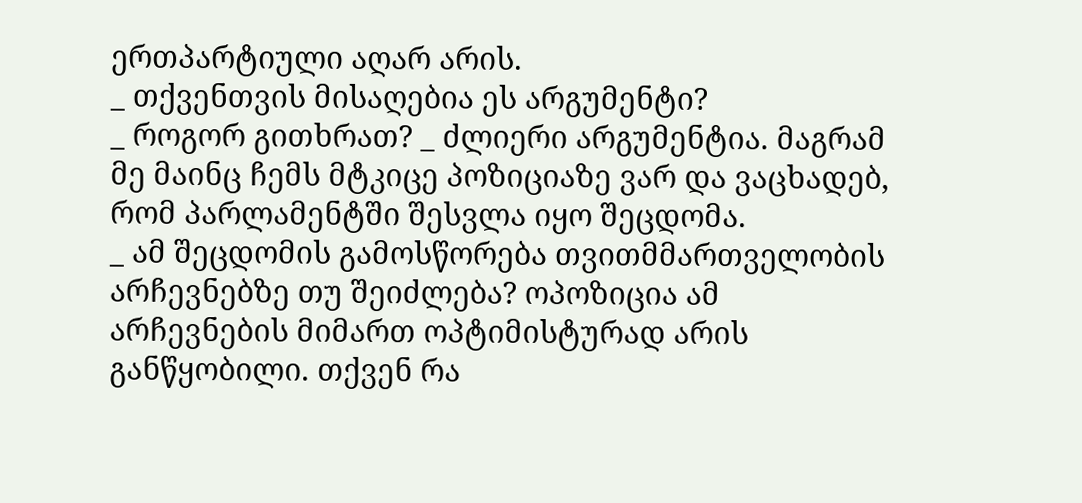ერთპარტიული აღარ არის.
_ თქვენთვის მისაღებია ეს არგუმენტი?
_ როგორ გითხრათ? _ ძლიერი არგუმენტია. მაგრამ მე მაინც ჩემს მტკიცე პოზიციაზე ვარ და ვაცხადებ, რომ პარლამენტში შესვლა იყო შეცდომა.
_ ამ შეცდომის გამოსწორება თვითმმართველობის არჩევნებზე თუ შეიძლება? ოპოზიცია ამ არჩევნების მიმართ ოპტიმისტურად არის განწყობილი. თქვენ რა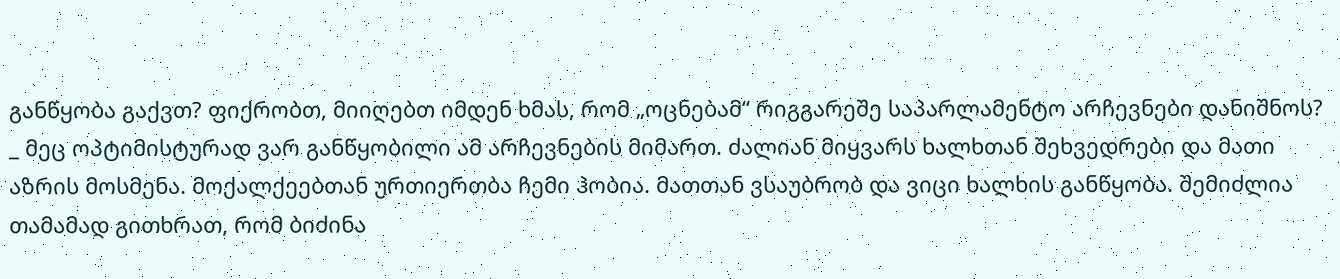განწყობა გაქვთ? ფიქრობთ, მიიღებთ იმდენ ხმას, რომ „ოცნებამ“ რიგგარეშე საპარლამენტო არჩევნები დანიშნოს?
_ მეც ოპტიმისტურად ვარ განწყობილი ამ არჩევნების მიმართ. ძალიან მიყვარს ხალხთან შეხვედრები და მათი აზრის მოსმენა. მოქალქეებთან ურთიერთბა ჩემი ჰობია. მათთან ვსაუბრობ და ვიცი ხალხის განწყობა. შემიძლია თამამად გითხრათ, რომ ბიძინა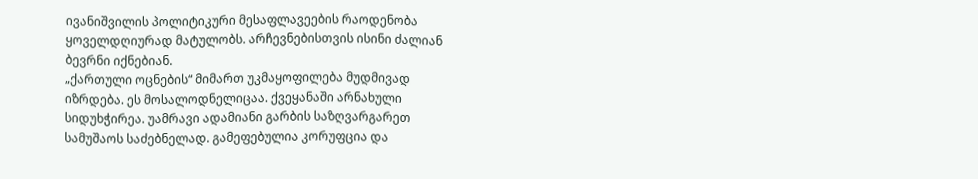ივანიშვილის პოლიტიკური მესაფლავეების რაოდენობა ყოველდღიურად მატულობს. არჩევნებისთვის ისინი ძალიან ბევრნი იქნებიან.
„ქართული ოცნების“ მიმართ უკმაყოფილება მუდმივად იზრდება. ეს მოსალოდნელიცაა. ქვეყანაში არნახული სიდუხჭირეა. უამრავი ადამიანი გარბის საზღვარგარეთ სამუშაოს საძებნელად. გამეფებულია კორუფცია და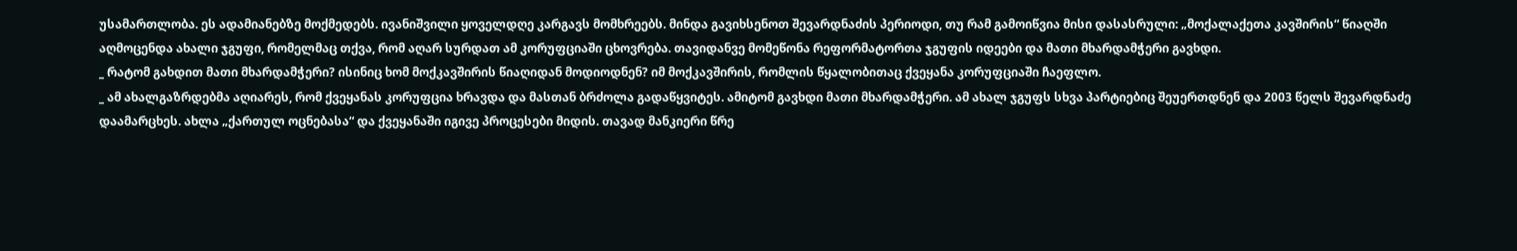უსამართლობა. ეს ადამიანებზე მოქმედებს. ივანიშვილი ყოველდღე კარგავს მომხრეებს. მინდა გავიხსენოთ შევარდნაძის პერიოდი, თუ რამ გამოიწვია მისი დასასრული: „მოქალაქეთა კავშირის“ წიაღში აღმოცენდა ახალი ჯგუფი, რომელმაც თქვა, რომ აღარ სურდათ ამ კორუფციაში ცხოვრება. თავიდანვე მომეწონა რეფორმატორთა ჯგუფის იდეები და მათი მხარდამჭერი გავხდი.
_ რატომ გახდით მათი მხარდამჭერი? ისინიც ხომ მოქკავშირის წიაღიდან მოდიოდნენ? იმ მოქკავშირის, რომლის წყალობითაც ქვეყანა კორუფციაში ჩაეფლო.
_ ამ ახალგაზრდებმა აღიარეს, რომ ქვეყანას კორუფცია ხრავდა და მასთან ბრძოლა გადაწყვიტეს. ამიტომ გავხდი მათი მხარდამჭერი. ამ ახალ ჯგუფს სხვა პარტიებიც შეუერთდნენ და 2003 წელს შევარდნაძე დაამარცხეს. ახლა „ქართულ ოცნებასა“ და ქვეყანაში იგივე პროცესები მიდის. თავად მანკიერი წრე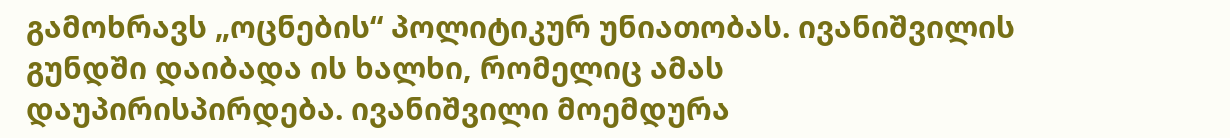გამოხრავს „ოცნების“ პოლიტიკურ უნიათობას. ივანიშვილის გუნდში დაიბადა ის ხალხი, რომელიც ამას დაუპირისპირდება. ივანიშვილი მოემდურა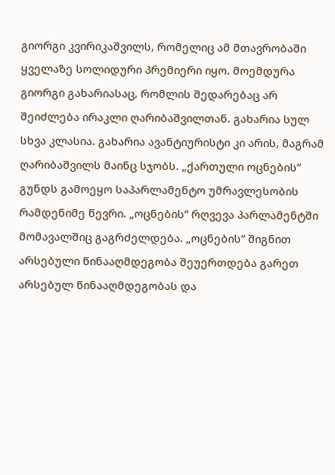გიორგი კვირიკაშვილს, რომელიც ამ მთავრობაში ყველაზე სოლიდური პრემიერი იყო. მოემდურა გიორგი გახარიასაც, რომლის შედარებაც არ შეიძლება ირაკლი ღარიბაშვილთან. გახარია სულ სხვა კლასია. გახარია ავანტიურისტი კი არის, მაგრამ ღარიბაშვილს მაინც სჯობს. „ქართული ოცნების“ გუნდს გამოეყო საპარლამენტო უმრავლესობის რამდენიმე წევრი. „ოცნების“ რღვევა პარლამენტში მომავალშიც გაგრძელდება. „ოცნების“ შიგნით არსებული წინააღმდეგობა შეუერთდება გარეთ არსებულ წინააღმდეგობას და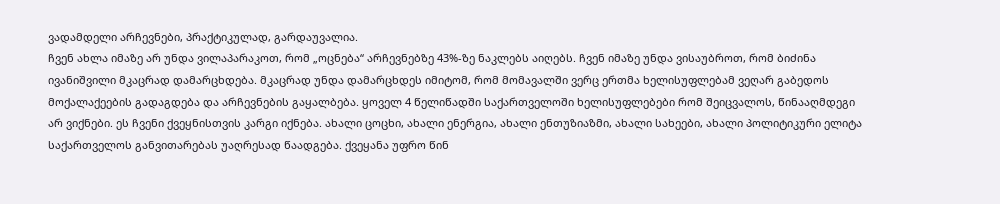ვადამდელი არჩევნები, პრაქტიკულად, გარდაუვალია.
ჩვენ ახლა იმაზე არ უნდა ვილაპარაკოთ, რომ „ოცნება“ არჩევნებზე 43%-ზე ნაკლებს აიღებს. ჩვენ იმაზე უნდა ვისაუბროთ, რომ ბიძინა ივანიშვილი მკაცრად დამარცხდება. მკაცრად უნდა დამარცხდეს იმიტომ, რომ მომავალში ვერც ერთმა ხელისუფლებამ ვეღარ გაბედოს მოქალაქეების გადაგდება და არჩევნების გაყალბება. ყოველ 4 წელიწადში საქართველოში ხელისუფლებები რომ შეიცვალოს, წინააღმდეგი არ ვიქნები. ეს ჩვენი ქვეყნისთვის კარგი იქნება. ახალი ცოცხი, ახალი ენერგია, ახალი ენთუზიაზმი, ახალი სახეები, ახალი პოლიტიკური ელიტა საქართველოს განვითარებას უაღრესად წაადგება. ქვეყანა უფრო წინ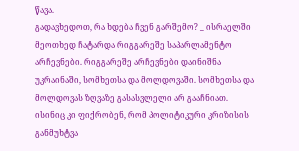წავა.
გადავხედოთ, რა ხდება ჩვენ გარშემო? _ ისრაელში მეოთხედ ჩატარდა რიგგარეშე საპარლამენტო არჩევნები. რიგგარეშე არჩევნები დაინიშნა უკრაინაში, სომხეთსა და მოლდოვაში. სომხეთსა და მოლდოვას ზღვაზე გასასვლელი არ გააჩნიათ. ისინიც კი ფიქრობენ, რომ პოლიტიკური კრიზისის განმუხტვა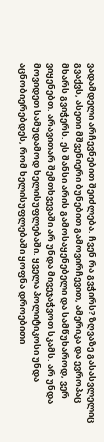ვადამდელი არჩევნებით შეიძლება. ჩვენ რა გვჭირს? ზღვაზე გასასვლელიც გვაქვს, ასეთი მშვენიერი ბუნებით გამოვირჩევით, ამერიკა და ევროპაც მხარს გვიჭერს. ეს შანსი არის გამოსაყენებელი და სამწუხაროდ, ვერ ვიყენებთ. არავითარ შემთხვევაში არ უნდა მივეჯაჭვოთ სკამს. არ უნდა მოვიდეთ სამუდამოდ ხელისუფლებაში. ყველა პოლიტიკოსი უნდა აცნობიერებდეს, რომ ხელისუფლებაში ყოფნა დროებითი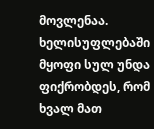მოვლენაა. ხელისუფლებაში მყოფი სულ უნდა ფიქრობდეს, რომ ხვალ მათ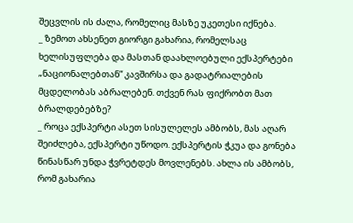შეცვლის ის ძალა, რომელიც მასზე უკეთესი იქნება.
_ ზემოთ ახსენეთ გიორგი გახარია, რომელსაც ხელისუფლება და მასთან დაახლოებული ექსპერტები „ნაციონალებთან“ კავშირსა და გადატრიალების მცდელობას აბრალებენ. თქვენ რას ფიქრობთ მათ ბრალდებებზე?
_ როცა ექსპერტი ასეთ სისულელეს ამბობს, მას აღარ შეიძლება, ექსპერტი უწოდო. ექსპერტის ჭკუა და გონება წინასწარ უნდა ჭვრეტდეს მოვლენებს. ახლა ის ამბობს, რომ გახარია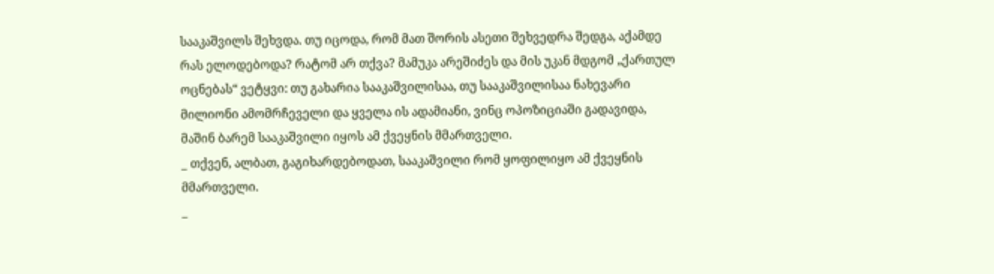სააკაშვილს შეხვდა. თუ იცოდა, რომ მათ შორის ასეთი შეხვედრა შედგა, აქამდე რას ელოდებოდა? რატომ არ თქვა? მამუკა არეშიძეს და მის უკან მდგომ „ქართულ ოცნებას“ ვეტყვი: თუ გახარია სააკაშვილისაა, თუ სააკაშვილისაა ნახევარი მილიონი ამომრჩეველი და ყველა ის ადამიანი, ვინც ოპოზიციაში გადავიდა, მაშინ ბარემ სააკაშვილი იყოს ამ ქვეყნის მმართველი.
_ თქვენ, ალბათ, გაგიხარდებოდათ, სააკაშვილი რომ ყოფილიყო ამ ქვეყნის მმართველი.
_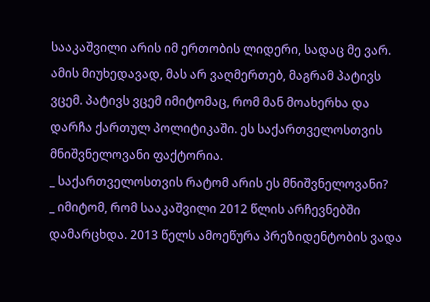სააკაშვილი არის იმ ერთობის ლიდერი, სადაც მე ვარ. ამის მიუხედავად, მას არ ვაღმერთებ, მაგრამ პატივს ვცემ. პატივს ვცემ იმიტომაც, რომ მან მოახერხა და დარჩა ქართულ პოლიტიკაში. ეს საქართველოსთვის მნიშვნელოვანი ფაქტორია.
_ საქართველოსთვის რატომ არის ეს მნიშვნელოვანი?
_ იმიტომ, რომ სააკაშვილი 2012 წლის არჩევნებში დამარცხდა. 2013 წელს ამოეწურა პრეზიდენტობის ვადა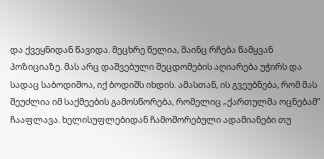და ქვეყნიდან წავიდა. მეცხრე წელია, მაინც რჩება წამყვან პოზიციაზე. მას არც დაშვებული შეცდომების აღიარება უჭირს და სადაც საბოდიშოა, იქ ბოდიშს იხდის. ამასთან, ის გვეუბნება, რომ მას შეუძლია იმ საქმეების გამოსწორება, რომელიც „ქართულმა ოცნებამ“ ჩააფლავა. ხელისუფლებიდან ჩამოშორებული ადამიანები თუ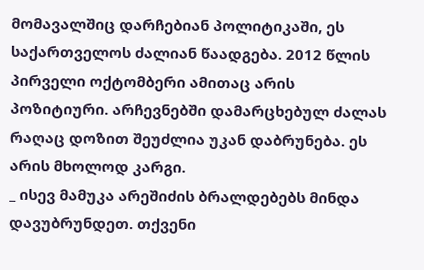მომავალშიც დარჩებიან პოლიტიკაში, ეს საქართველოს ძალიან წაადგება. 2012 წლის პირველი ოქტომბერი ამითაც არის პოზიტიური. არჩევნებში დამარცხებულ ძალას რაღაც დოზით შეუძლია უკან დაბრუნება. ეს არის მხოლოდ კარგი.
_ ისევ მამუკა არეშიძის ბრალდებებს მინდა დავუბრუნდეთ. თქვენი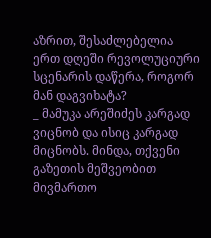აზრით, შესაძლებელია ერთ დღეში რევოლუციური სცენარის დაწერა, როგორ მან დაგვიხატა?
_ მამუკა არეშიძეს კარგად ვიცნობ და ისიც კარგად მიცნობს. მინდა, თქვენი გაზეთის მეშვეობით მივმართო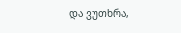და ვუთხრა,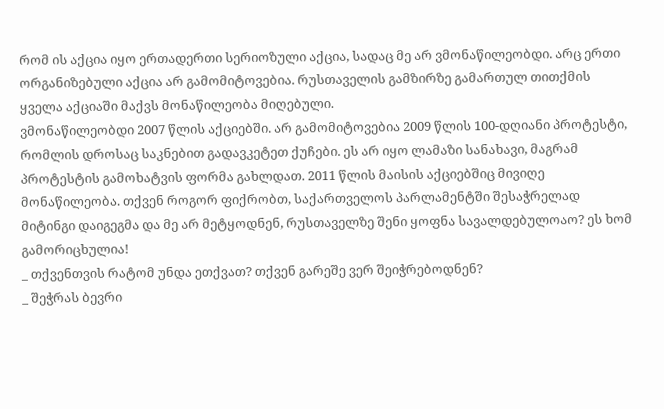რომ ის აქცია იყო ერთადერთი სერიოზული აქცია, სადაც მე არ ვმონაწილეობდი. არც ერთი ორგანიზებული აქცია არ გამომიტოვებია. რუსთაველის გამზირზე გამართულ თითქმის ყველა აქციაში მაქვს მონაწილეობა მიღებული.
ვმონაწილეობდი 2007 წლის აქციებში. არ გამომიტოვებია 2009 წლის 100-დღიანი პროტესტი, რომლის დროსაც საკნებით გადავკეტეთ ქუჩები. ეს არ იყო ლამაზი სანახავი, მაგრამ პროტესტის გამოხატვის ფორმა გახლდათ. 2011 წლის მაისის აქციებშიც მივიღე მონაწილეობა. თქვენ როგორ ფიქრობთ, საქართველოს პარლამენტში შესაჭრელად მიტინგი დაიგეგმა და მე არ მეტყოდნენ, რუსთაველზე შენი ყოფნა სავალდებულოაო? ეს ხომ გამორიცხულია!
_ თქვენთვის რატომ უნდა ეთქვათ? თქვენ გარეშე ვერ შეიჭრებოდნენ?
_ შეჭრას ბევრი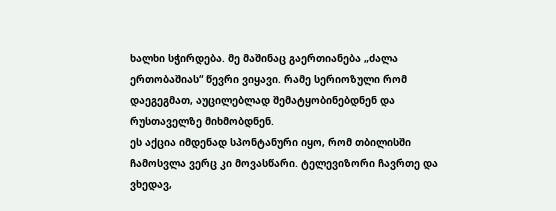ხალხი სჭირდება. მე მაშინაც გაერთიანება „ძალა ერთობაშიას“ წევრი ვიყავი. რამე სერიოზული რომ დაეგეგმათ, აუცილებლად შემატყობინებდნენ და რუსთაველზე მიხმობდნენ.
ეს აქცია იმდენად სპონტანური იყო, რომ თბილისში ჩამოსვლა ვერც კი მოვასწარი. ტელევიზორი ჩავრთე და ვხედავ,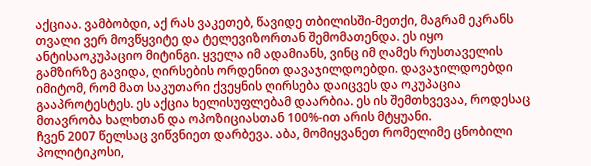აქციაა. ვამბობდი, აქ რას ვაკეთებ, წავიდე თბილისში-მეთქი, მაგრამ ეკრანს თვალი ვერ მოვწყვიტე და ტელევიზორთან შემომათენდა. ეს იყო ანტისაოკუპაციო მიტინგი. ყველა იმ ადამიანს, ვინც იმ ღამეს რუსთაველის გამზირზე გავიდა, ღირსების ორდენით დავაჯილდოებდი. დავაჯილდოებდი იმიტომ, რომ მათ საკუთარი ქვეყნის ღირსება დაიცვეს და ოკუპაცია გააპროტესტეს. ეს აქცია ხელისუფლებამ დაარბია. ეს ის შემთხვევაა, როდესაც მთავრობა ხალხთან და ოპოზიციასთან 100%-ით არის მტყუანი.
ჩვენ 2007 წელსაც ვიწვნიეთ დარბევა. აბა, მომიყვანეთ რომელიმე ცნობილი პოლიტიკოსი,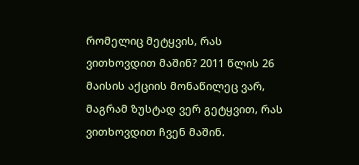რომელიც მეტყვის, რას ვითხოვდით მაშინ? 2011 წლის 26 მაისის აქციის მონაწილეც ვარ, მაგრამ ზუსტად ვერ გეტყვით, რას ვითხოვდით ჩვენ მაშინ.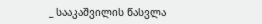_ სააკაშვილის წასვლა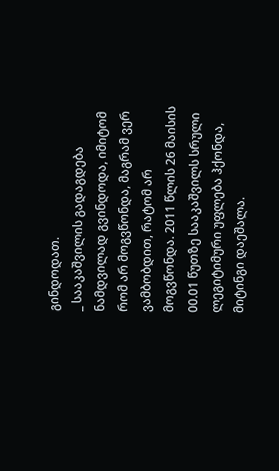გინდოდათ.
_ სააკაშვილის გადაგდება ნამდვილად გვინდოდა, იმიტომ რომ არ მოგვწონდა, მაგრამ ვერ ვამბობდით, რატომ არ მოგვწონდა. 2011 წლის 26 მაისის 00.01 წუთზე სააკაშვილს სრული ლეგიტიმური უფლება ჰქონდა, მიტინგი დაეშალა.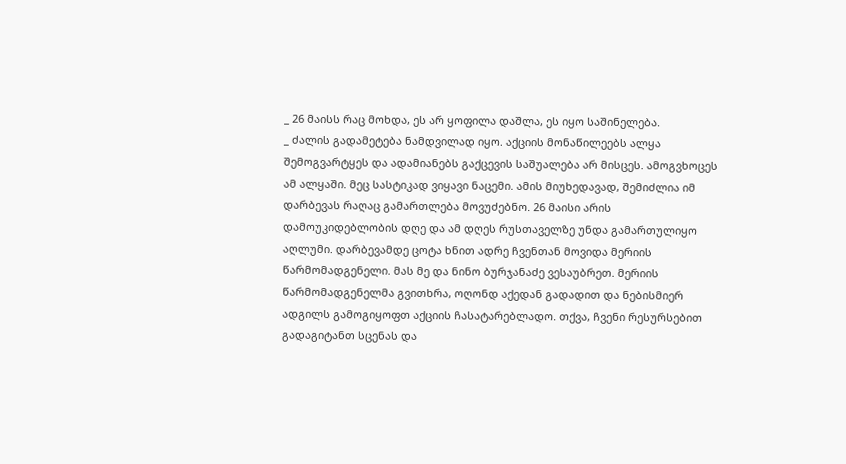_ 26 მაისს რაც მოხდა, ეს არ ყოფილა დაშლა, ეს იყო საშინელება.
_ ძალის გადამეტება ნამდვილად იყო. აქციის მონაწილეებს ალყა შემოგვარტყეს და ადამიანებს გაქცევის საშუალება არ მისცეს. ამოგვხოცეს ამ ალყაში. მეც სასტიკად ვიყავი ნაცემი. ამის მიუხედავად, შემიძლია იმ დარბევას რაღაც გამართლება მოვუძებნო. 26 მაისი არის დამოუკიდებლობის დღე და ამ დღეს რუსთაველზე უნდა გამართულიყო აღლუმი. დარბევამდე ცოტა ხნით ადრე ჩვენთან მოვიდა მერიის წარმომადგენელი. მას მე და ნინო ბურჯანაძე ვესაუბრეთ. მერიის წარმომადგენელმა გვითხრა, ოღონდ აქედან გადადით და ნებისმიერ ადგილს გამოგიყოფთ აქციის ჩასატარებლადო. თქვა, ჩვენი რესურსებით გადაგიტანთ სცენას და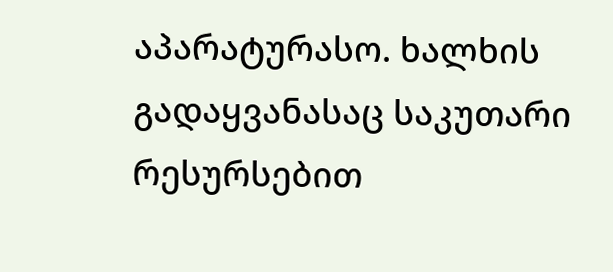აპარატურასო. ხალხის გადაყვანასაც საკუთარი რესურსებით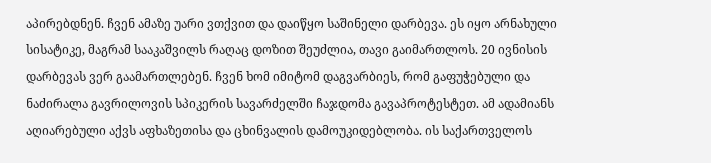აპირებდნენ. ჩვენ ამაზე უარი ვთქვით და დაიწყო საშინელი დარბევა. ეს იყო არნახული სისატიკე, მაგრამ სააკაშვილს რაღაც დოზით შეუძლია, თავი გაიმართლოს. 20 ივნისის დარბევას ვერ გაამართლებენ. ჩვენ ხომ იმიტომ დაგვარბიეს, რომ გაფუჭებული და ნაძირალა გავრილოვის სპიკერის სავარძელში ჩაჯდომა გავაპროტესტეთ. ამ ადამიანს აღიარებული აქვს აფხაზეთისა და ცხინვალის დამოუკიდებლობა. ის საქართველოს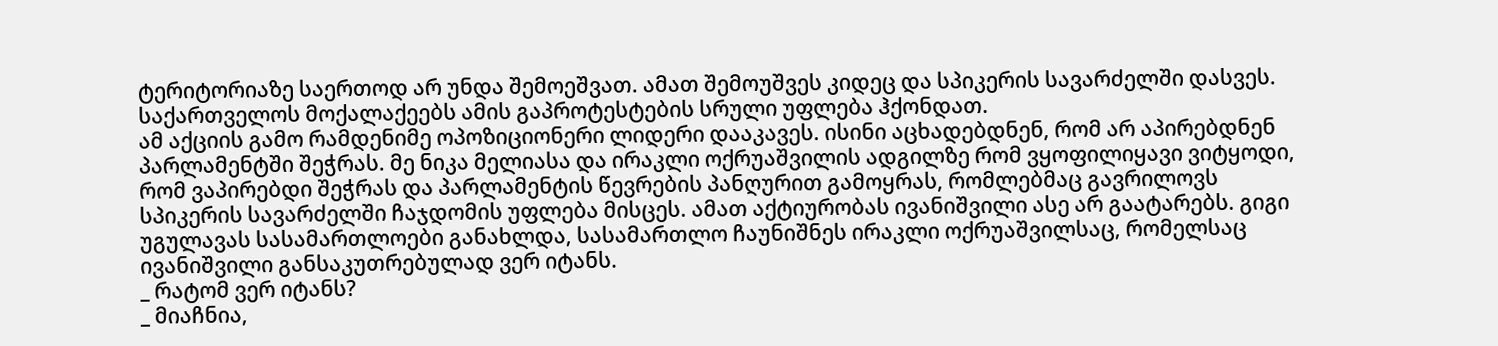ტერიტორიაზე საერთოდ არ უნდა შემოეშვათ. ამათ შემოუშვეს კიდეც და სპიკერის სავარძელში დასვეს. საქართველოს მოქალაქეებს ამის გაპროტესტების სრული უფლება ჰქონდათ.
ამ აქციის გამო რამდენიმე ოპოზიციონერი ლიდერი დააკავეს. ისინი აცხადებდნენ, რომ არ აპირებდნენ პარლამენტში შეჭრას. მე ნიკა მელიასა და ირაკლი ოქრუაშვილის ადგილზე რომ ვყოფილიყავი ვიტყოდი, რომ ვაპირებდი შეჭრას და პარლამენტის წევრების პანღურით გამოყრას, რომლებმაც გავრილოვს სპიკერის სავარძელში ჩაჯდომის უფლება მისცეს. ამათ აქტიურობას ივანიშვილი ასე არ გაატარებს. გიგი უგულავას სასამართლოები განახლდა, სასამართლო ჩაუნიშნეს ირაკლი ოქრუაშვილსაც, რომელსაც ივანიშვილი განსაკუთრებულად ვერ იტანს.
_ რატომ ვერ იტანს?
_ მიაჩნია,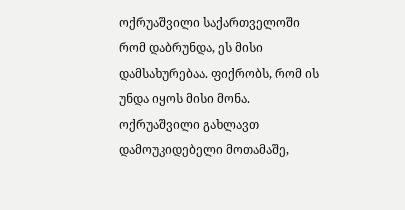ოქრუაშვილი საქართველოში რომ დაბრუნდა, ეს მისი დამსახურებაა. ფიქრობს, რომ ის უნდა იყოს მისი მონა. ოქრუაშვილი გახლავთ დამოუკიდებელი მოთამაშე,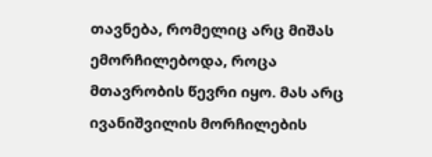თავნება, რომელიც არც მიშას ემორჩილებოდა, როცა მთავრობის წევრი იყო. მას არც ივანიშვილის მორჩილების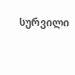სურვილი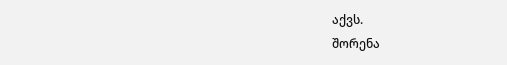აქვს.
შორენა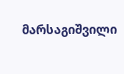მარსაგიშვილი